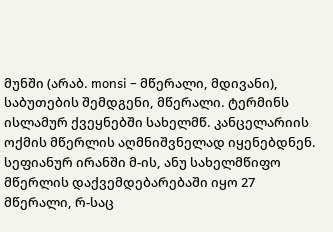მუნში (არაბ. monsi – მწერალი, მდივანი), საბუთების შემდგენი, მწერალი. ტერმინს ისლამურ ქვეყნებში სახელმწ. კანცელარიის ოქმის მწერლის აღმნიშვნელად იყენებდნენ. სეფიანურ ირანში მ-ის, ანუ სახელმწიფო მწერლის დაქვემდებარებაში იყო 27 მწერალი, რ-საც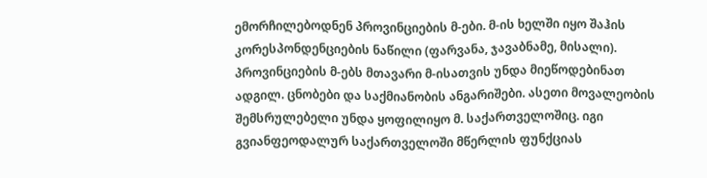ემორჩილებოდნენ პროვინციების მ-ები. მ-ის ხელში იყო შაჰის კორესპონდენციების ნაწილი (ფარვანა, ჯავაბნამე, მისალი). პროვინციების მ-ებს მთავარი მ-ისათვის უნდა მიეწოდებინათ ადგილ. ცნობები და საქმიანობის ანგარიშები. ასეთი მოვალეობის შემსრულებელი უნდა ყოფილიყო მ. საქართველოშიც. იგი გვიანფეოდალურ საქართველოში მწერლის ფუნქციას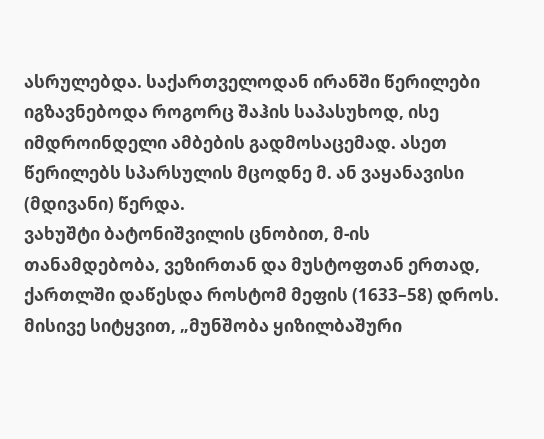ასრულებდა. საქართველოდან ირანში წერილები იგზავნებოდა როგორც შაჰის საპასუხოდ, ისე იმდროინდელი ამბების გადმოსაცემად. ასეთ წერილებს სპარსულის მცოდნე მ. ან ვაყანავისი (მდივანი) წერდა.
ვახუშტი ბატონიშვილის ცნობით, მ-ის თანამდებობა, ვეზირთან და მუსტოფთან ერთად, ქართლში დაწესდა როსტომ მეფის (1633–58) დროს. მისივე სიტყვით, „მუნშობა ყიზილბაშური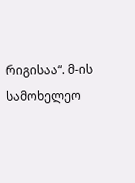რიგისაა“. მ-ის სამოხელეო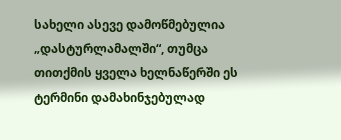სახელი ასევე დამოწმებულია „დასტურლამალში“, თუმცა თითქმის ყველა ხელნაწერში ეს ტერმინი დამახინჯებულად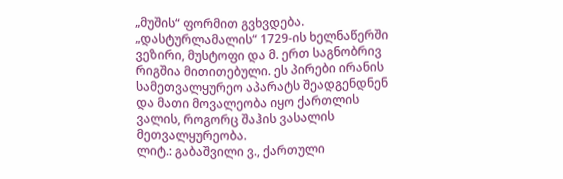„მუშის“ ფორმით გვხვდება. „დასტურლამალის“ 1729-ის ხელნაწერში ვეზირი, მუსტოფი და მ. ერთ საგნობრივ რიგშია მითითებული. ეს პირები ირანის სამეთვალყურეო აპარატს შეადგენდნენ და მათი მოვალეობა იყო ქართლის ვალის, როგორც შაჰის ვასალის მეთვალყურეობა.
ლიტ.: გაბაშვილი ვ., ქართული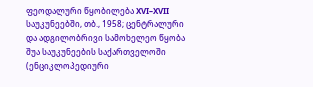ფეოდალური წყობილება XVI–XVII საუკუნეებში, თბ., 1958; ცენტრალური და ადგილობრივი სამოხელეო წყობა შუა საუკუნეების საქართველოში (ენციკლოპედიური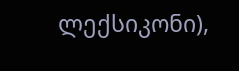ლექსიკონი),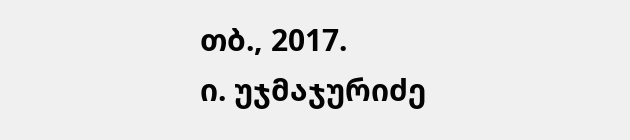თბ., 2017.
ი. უჯმაჯურიძე